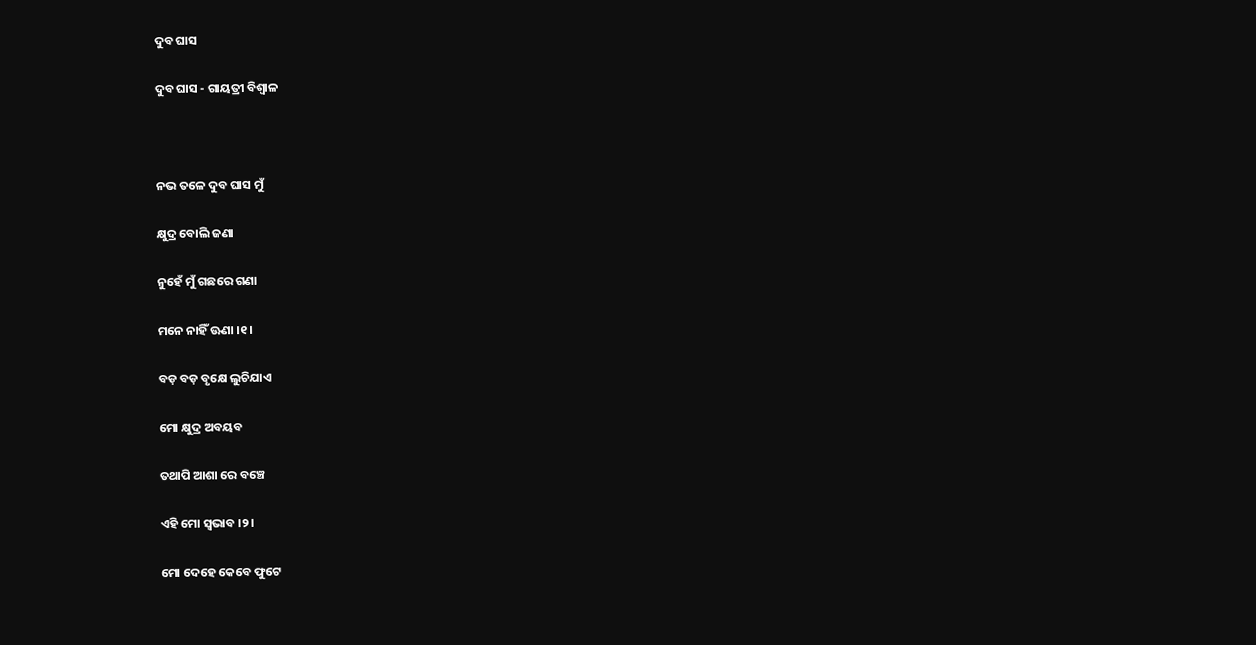ଦୁବ ଘାସ

ଦୁବ ଘାସ - ଗାୟତ୍ରୀ ବିଶ୍ବାଳ



ନଭ ତଳେ ଦୁବ ଘାସ ମୁଁ

କ୍ଷୁଦ୍ର ବୋଲି ଜଣା

ନୁହେଁ ମୁଁ ଗଛରେ ଗଣା

ମନେ ନାହିଁ ଊଣା ।୧।

ବଡ଼ ବଡ଼ ବୃକ୍ଷେ ଲୁଚିଯାଏ

ମୋ କ୍ଷୁଦ୍ର ଅବୟବ

ତଥାପି ଆଶା ରେ ବଞ୍ଚେ

ଏହି ମୋ ସ୍ଵଭାବ ।୨।

ମୋ ଦେହେ କେବେ ଫୁଟେ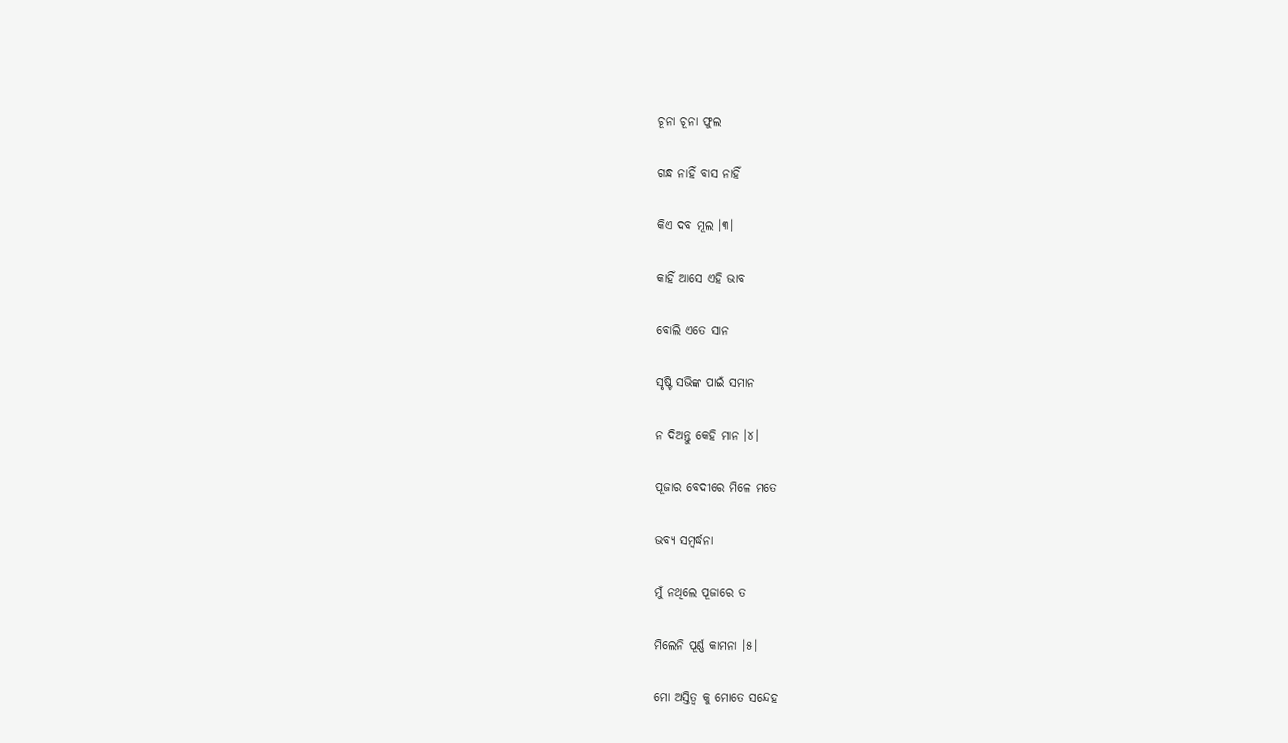ଚୂନା ଚୂନା ଫୁଲ

ଗନ୍ଧ ନାହିଁ ବାସ ନାହିଁ

କିଏ ଦବ ମୂଲ ।୩।

କାହିଁ ଆସେ ଏହି ଭାବ

ବୋଲି ଏତେ ସାନ

ସୃଷ୍ଟି ସଭିଙ୍କ ପାଇଁ ସମାନ

ନ ଦିଅନ୍ତୁ କେହି ମାନ ।୪।

ପୂଜାର ବେଦୀରେ ମିଳେ ମତେ

ଭବ୍ୟ ସମ୍ବର୍ଦ୍ଧନା

ମୁଁ ନଥିଲେ ପୂଜାରେ ତ

ମିଲେନି ପୂର୍ଣ୍ଣ କାମନା ।୫।

ମୋ ଅସ୍ତିତ୍ବ କୁ ମୋତେ ସନ୍ଦେହ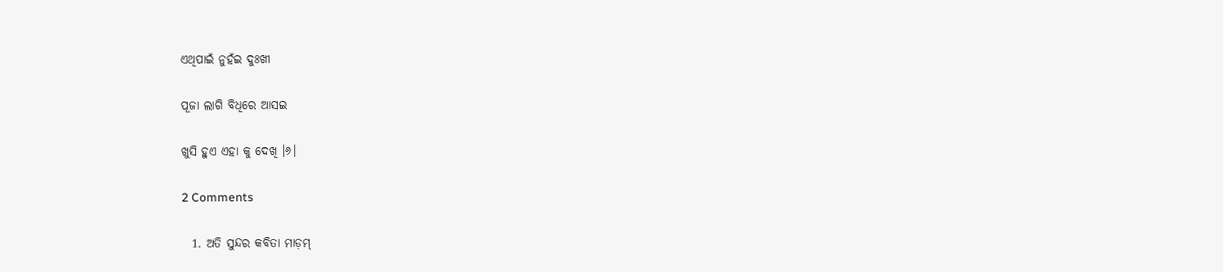ଏଥିପାଇଁ ନୁହଁଇ ଦୁଃଖୀ

ପୂଜା ଲାଗି ବିଧିରେ ଆସଇ

ଖୁସି ହୁଏ ଏହା କୁ ଦେଖି ।୬।

2 Comments

  1. ଅତି ସୁନ୍ଦର କବିତା ମାଡ଼ମ୍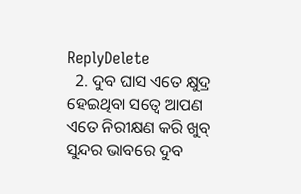ReplyDelete
  2. ଦୁବ ଘାସ ଏତେ କ୍ଷୁଦ୍ର ହେଇଥିବା ସତ୍ବେ ଆପଣ ଏତେ ନିରୀକ୍ଷଣ କରି ଖୁବ୍ ସୁନ୍ଦର ଭାବରେ ଦୁବ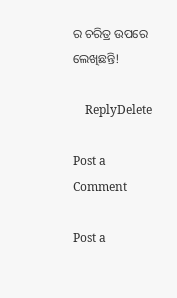ର ଚରିତ୍ର ଉପରେ ଲେଖିଛନ୍ତି!

    ReplyDelete

Post a Comment

Post a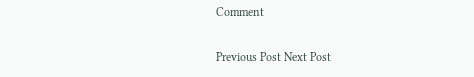Comment

Previous Post Next Post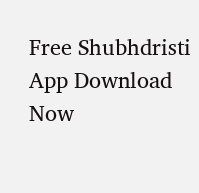Free Shubhdristi App Download Now